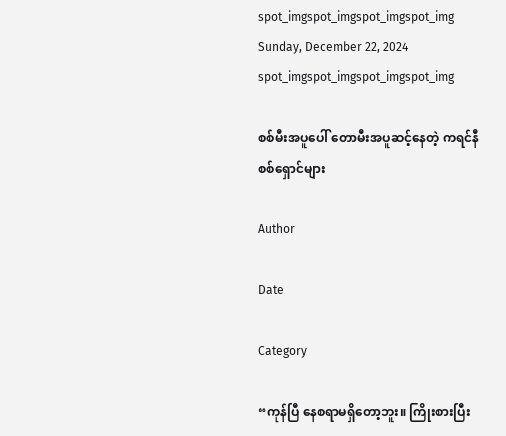spot_imgspot_imgspot_imgspot_img
Sunday, December 22, 2024
spot_imgspot_imgspot_imgspot_img

စစ်မီးအပူပေါ် တောမီးအပူဆင့်နေတဲ့ ကရင်နီစစ်ရှောင်များ

Author

Date

Category

“ကုန်ပြီ နေစရာမရှိတော့ဘူး။ ကြိုးစားပြီး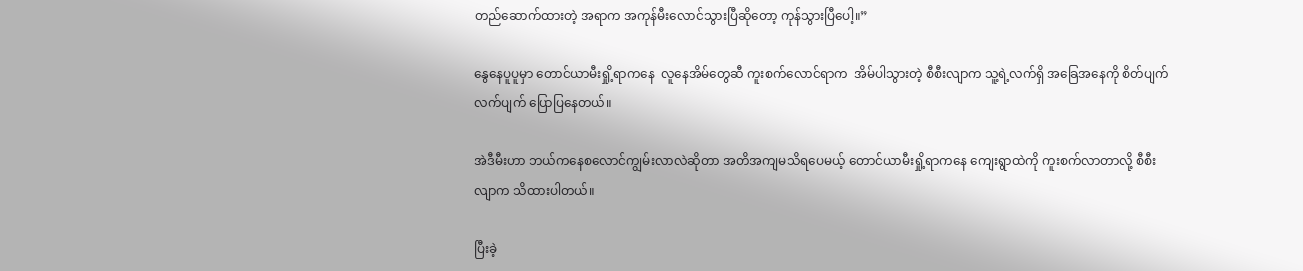တည်ဆောက်ထားတဲ့ အရာက အကုန်မီးလောင်သွားပြီဆိုတော့ ကုန်သွားပြီပေါ့။”

နွေနေပူပူမှာ တောင်ယာမီးရှို့ရာကနေ  လူနေအိမ်တွေဆီ ကူးစက်လောင်ရာက  အိမ်ပါသွားတဲ့ စီစီးလျာက သူ့ရဲ့လက်ရှိ အခြေအနေကို စိတ်ပျက်လက်ပျက် ပြောပြနေတယ်။

အဲဒီမီးဟာ ဘယ်ကနေစလောင်ကျွမ်းလာလဲဆိုတာ အတိအကျမသိရပေမယ့် တောင်ယာမီးရှို့ရာကနေ ကျေးရွာထဲကို ကူးစက်လာတာလို့ စီစီးလျာက သိထားပါတယ်။

ပြီးခဲ့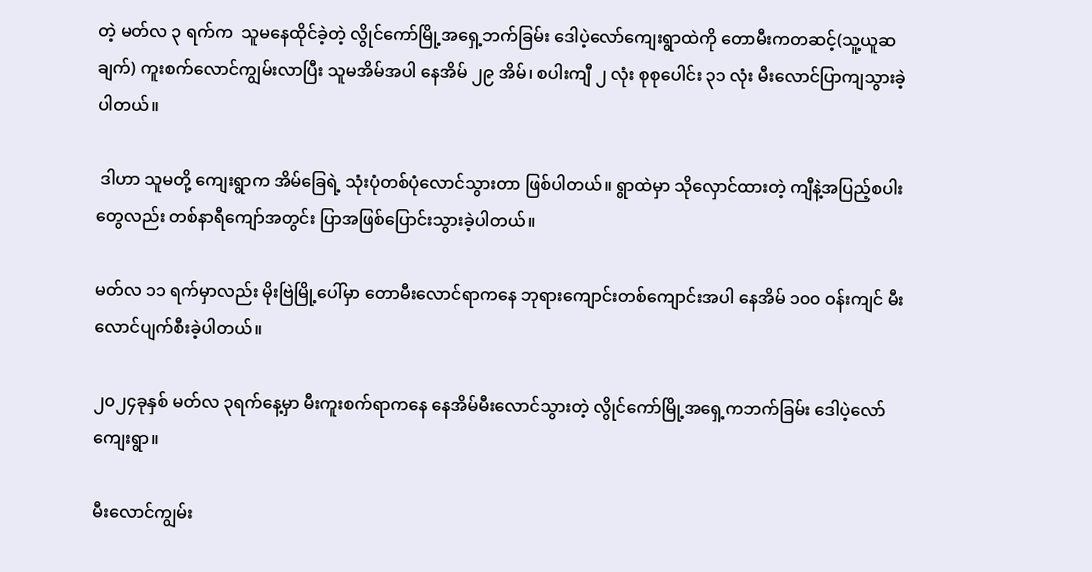တဲ့ မတ်လ ၃ ရက်က  သူမနေထိုင်ခဲ့တဲ့ လွိုင်ကော်မြို့အရှေ့ဘက်ခြမ်း ဒေါပဲ့လော်ကျေးရွာထဲကို တောမီးကတဆင့်(သူ့ယူဆချက်) ကူးစက်လောင်ကျွမ်းလာပြီး သူမအိမ်အပါ နေအိမ် ၂၉ အိမ်၊ စပါးကျီ ၂ လုံး စုစုပေါင်း ၃၁ လုံး မီးလောင်ပြာကျသွားခဲ့ပါတယ်။

 ဒါဟာ သူမတို့ ကျေးရွာက အိမ်ခြေရဲ့ သုံးပုံတစ်ပုံလောင်သွားတာ ဖြစ်ပါတယ်။ ရွာထဲမှာ သိုလှောင်ထားတဲ့ ကျီနဲ့အပြည့်စပါးတွေလည်း တစ်နာရီကျော်အတွင်း ပြာအဖြစ်ပြောင်းသွားခဲ့ပါတယ်။

မတ်လ ၁၁ ရက်မှာလည်း မိုးဗြဲမြို့ပေါ်မှာ တောမီးလောင်ရာကနေ ဘုရားကျောင်းတစ်ကျောင်းအပါ နေအိမ် ၁၀၀ ဝန်းကျင် မီးလောင်ပျက်စီးခဲ့ပါတယ်။

၂၀၂၄ခုနှစ် မတ်လ ၃ရက်နေ့မှာ မီးကူးစက်ရာကနေ နေအိမ်မီးလောင်သွားတဲ့ လွိုင်ကော်မြို့အရှေ့ကဘက်ခြမ်း ဒေါပဲ့လော်ကျေးရွာ။

မီးလောင်ကျွမ်း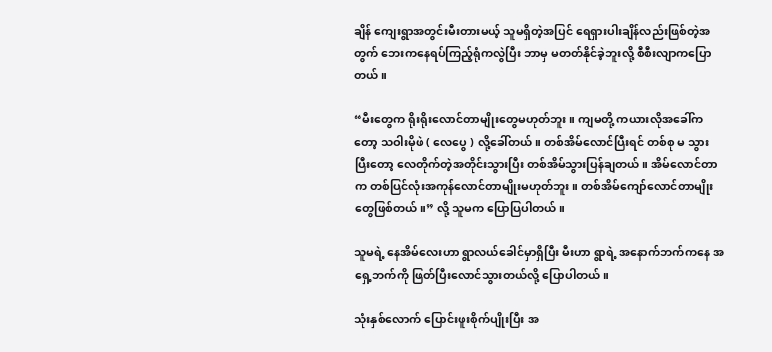ချိန် ကျေးရွာအတွင်းမီးတားမယ့် သူမရှိတဲ့အပြင် ရေရှားပါးချိန်လည်းဖြစ်တဲ့အတွက် ဘေးကနေရပ်ကြည့်ရုံကလွဲပြီး ဘာမှ မတတ်နိုင်ခဲ့ဘူးလို့ စီစီးလျာကပြောတယ်။

“မီးတွေက ရိုးရိုးလောင်တာမျိုးတွေမဟုတ်ဘူး။ ကျမတို့ ကယားလိုအခေါ်ကတော့ သဝါးမိုဖဲ ( လေပွေ ) လို့ခေါ်တယ်။ တစ်အိမ်လောင်ပြီးရင် တစ်စု မ သွားပြီးတော့ လေတိုက်တဲ့အတိုင်းသွားပြီး တစ်အိမ်သွားပြန်ချတယ်။ အိမ်လောင်တာက တစ်ပြင်လုံးအကုန်လောင်တာမျိုးမဟုတ်ဘူး။ တစ်အိမ်ကျော်လောင်တာမျိုးတွေဖြစ်တယ်။” လို့ သူမက ပြောပြပါတယ်။

သူမရဲ့ နေအိမ်လေးဟာ ရွာလယ်ခေါင်မှာရှိပြီး မီးဟာ ရွာရဲ့ အနောက်ဘက်ကနေ အရှေ့ဘက်ကို ဖြတ်ပြီးလောင်သွားတယ်လို့ ပြောပါတယ်။

သုံးနှစ်လောက် ပြောင်းဖူးစိုက်ပျိုးပြီး အ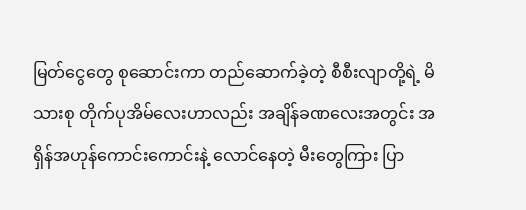မြတ်ငွေတွေ စုဆောင်းကာ တည်ဆောက်ခဲ့တဲ့ စီစီးလျာတို့ရဲ့ မိသားစု တိုက်ပုအိမ်လေးဟာလည်း အချိန်ခဏလေးအတွင်း အရှိန်အဟုန်ကောင်းကောင်းနဲ့ လောင်နေတဲ့ မီးတွေကြား ပြာ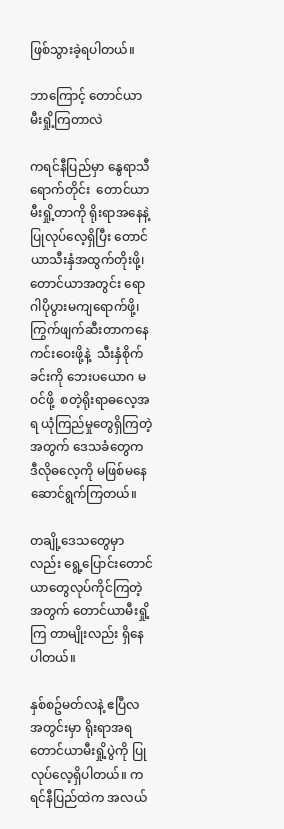ဖြစ်သွားခဲ့ရပါတယ်။

ဘာကြောင့် တောင်ယာမီးရှို့ကြတာလဲ

ကရင်နီပြည်မှာ နွေရာသီရောက်တိုင်း  တောင်ယာမီးရှို့တာကို ရိုးရာအနေနဲ့ ပြုလုပ်လေ့ရှိပြီး တောင်ယာသီးနှံအထွက်တိုးဖို့၊ တောင်ယာအတွင်း ရောဂါပိုပွားမကျရောက်ဖို့၊ ကြွက်ဖျက်ဆီးတာကနေ ကင်းဝေးဖို့နဲ့  သီးနှံစိုက်ခင်းကို ဘေးပယောဂ မဝင်ဖို့  စတဲ့ရိုးရာဓလေ့အရ ယုံကြည်မှုတွေရှိကြတဲ့အတွက် ဒေသခံတွေက ဒီလိုဓလေ့ကို မဖြစ်မနေဆောင်ရွက်ကြတယ်။

တချို့ဒေသတွေမှာလည်း ရွေ့ပြောင်းတောင်ယာတွေလုပ်ကိုင်ကြတဲ့အတွက် တောင်ယာမီးရှို့ကြ တာမျိုးလည်း ရှိနေပါတယ်။

နှစ်စဥ်မတ်လနဲ့ ဧပြီလ အတွင်းမှာ ရိုးရာအရ တောင်ယာမီးရှို့ပွဲကို ပြုလုပ်လေ့ရှိပါတယ်။ ကရင်နီပြည်ထဲက အလယ်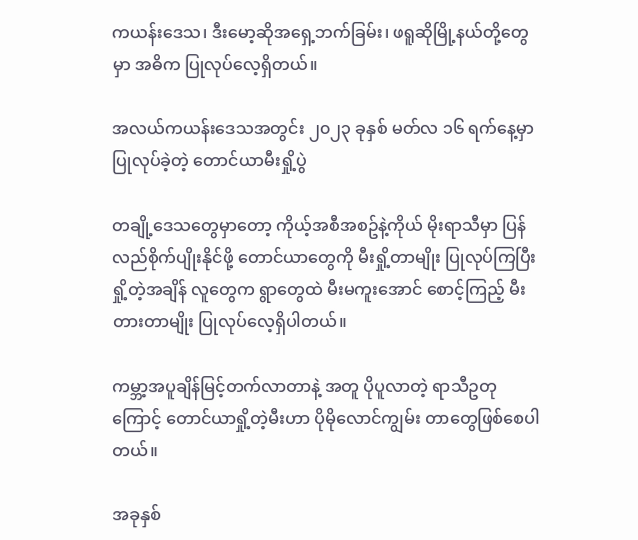ကယန်းဒေသ၊ ဒီးမော့ဆိုအရှေ့ဘက်ခြမ်း၊ ဖရူဆိုမြို့နယ်တို့တွေမှာ အဓိက ပြုလုပ်လေ့ရှိတယ်။

အလယ်ကယန်းဒေသအတွင်း ၂၀၂၃ ခုနှစ် မတ်လ ၁၆ ရက်နေ့မှာ ပြုလုပ်ခဲ့တဲ့ တောင်ယာမီးရှို့ပွဲ

တချို့ဒေသတွေမှာတော့ ကိုယ့်အစီအစဥ်နဲ့ကိုယ် မိုးရာသီမှာ ပြန်လည်စိုက်ပျိုးနိုင်ဖို့ တောင်ယာတွေကို မီးရှို့တာမျိုး ပြုလုပ်ကြပြီး ရှို့တဲ့အချိန် လူတွေက ရွာတွေထဲ မီးမကူးအောင် စောင့်ကြည့် မီးတားတာမျိုး ပြုလုပ်လေ့ရှိပါတယ်။

ကမ္ဘာ့အပူချိန်မြင့်တက်လာတာနဲ့ အတူ ပိုပူလာတဲ့ ရာသီဥတုကြောင့် တောင်ယာရှို့တဲ့မီးဟာ ပိုမိုလောင်ကျွမ်း တာတွေဖြစ်စေပါတယ်။

အခုနှစ်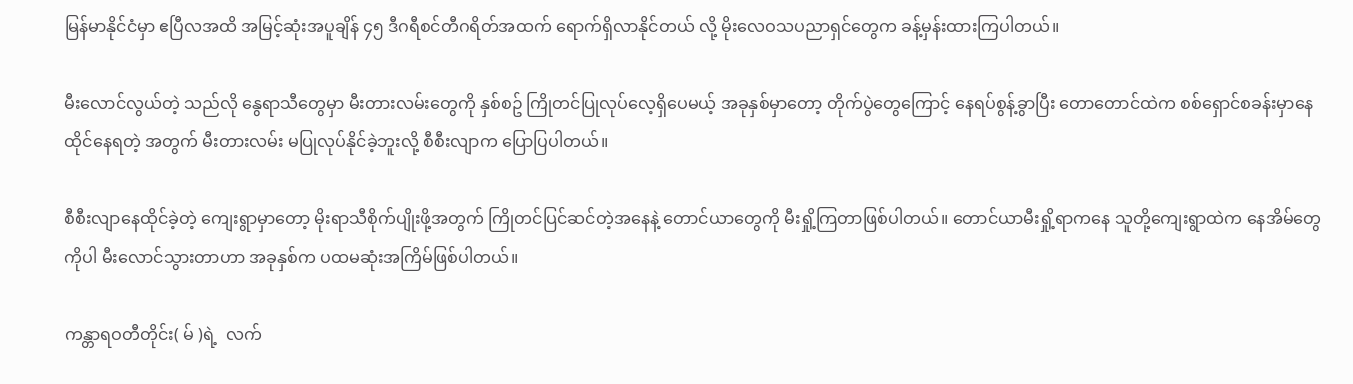မြန်မာနိုင်ငံမှာ ဧပြီလအထိ အမြင့်ဆုံးအပူချိန် ၄၅ ဒီဂရီစင်တီဂရိတ်အထက် ရောက်ရှိလာနိုင်တယ် လို့ မိုးလေဝသပညာရှင်တွေက ခန့်မှန်းထားကြပါတယ်။

မီးလောင်လွယ်တဲ့ သည်လို နွေရာသီတွေမှာ မီးတားလမ်းတွေကို နှစ်စဥ် ကြိုတင်ပြုလုပ်လေ့ရှိပေမယ့် အခုနှစ်မှာတော့ တိုက်ပွဲတွေကြောင့် နေရပ်စွန့်ခွာပြီး တောတောင်ထဲက စစ်ရှောင်စခန်းမှာနေထိုင်နေရတဲ့ အတွက် မီးတားလမ်း မပြုလုပ်နိုင်ခဲ့ဘူးလို့ စီစီးလျာက ပြောပြပါတယ်။

စီစီးလျာနေထိုင်ခဲ့တဲ့ ကျေးရွာမှာတော့ မိုးရာသီစိုက်ပျိုးဖို့အတွက် ကြိုတင်ပြင်ဆင်တဲ့အနေနဲ့ တောင်ယာတွေကို မီးရှို့ကြတာဖြစ်ပါတယ်။ တောင်ယာမီးရှို့ရာကနေ သူတို့ကျေးရွာထဲက နေအိမ်တွေကိုပါ မီးလောင်သွားတာဟာ အခုနှစ်က ပထမဆုံးအကြိမ်ဖြစ်ပါတယ်။

ကန္တာရဝတီတိုင်း( မ် )ရဲ့  လက်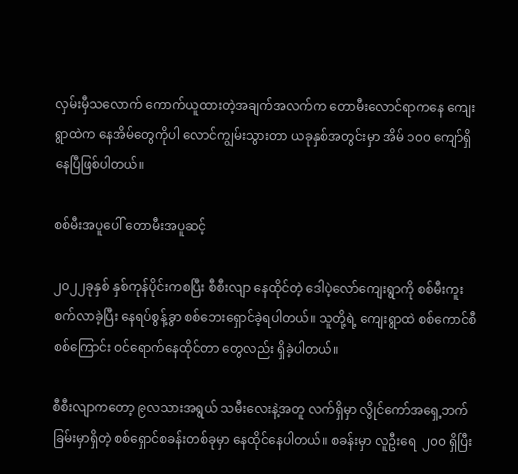လှမ်းမှီသလောက် ကောက်ယူထားတဲ့အချက်အလက်က တောမီးလောင်ရာကနေ ကျေးရွာထဲက နေအိမ်တွေကိုပါ လောင်ကျွမ်းသွားတာ ယခုနှစ်အတွင်းမှာ အိမ် ၁၀၀ ကျော်ရှိနေပြီဖြစ်ပါတယ်။

စစ်မီးအပူပေါ် တောမီးအပူဆင့်

၂၀၂၂ခုနှစ် နှစ်ကုန်ပိုင်းကစပြီး စီစီးလျာ နေထိုင်တဲ့ ဒေါပဲ့လော်ကျေးရွာကို စစ်မီးကူးစက်လာခဲ့ပြီး နေရပ်စွန့်ခွာ စစ်ဘေးရှောင်ခဲ့ရပါတယ်။ သူတို့ရဲ့ ကျေးရွာထဲ စစ်ကောင်စီစစ်ကြောင်း ဝင်ရောက်နေထိုင်တာ တွေလည်း ရှိခဲ့ပါတယ်။

စီစီးလျာကတော့ ၉လသားအရွယ် သမီးလေးနဲ့အတူ လက်ရှိမှာ လွိုင်ကော်အရှေ့ဘက်ခြမ်းမှာရှိတဲ့ စစ်‌ရှောင်စခန်းတစ်ခုမှာ နေထိုင်နေပါတယ်။ စခန်းမှာ လူဦးရေ  ၂၀၀ ရှိပြီး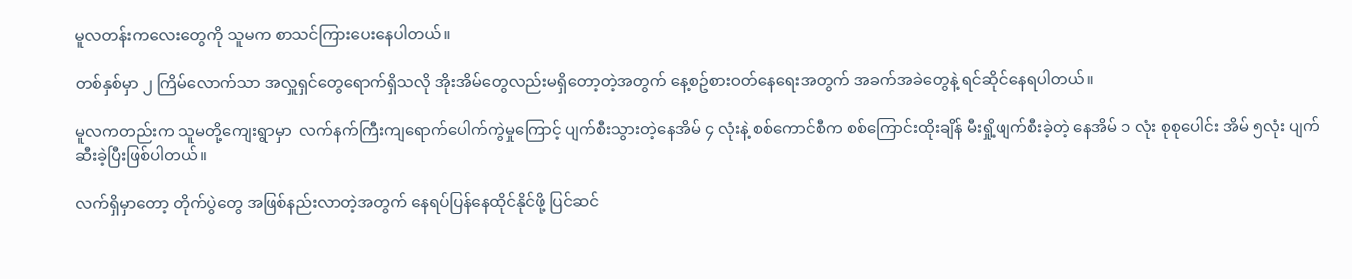မူလတန်းကလေးတွေကို သူမက စာသင်ကြားပေးနေပါတယ်။

တစ်နှစ်မှာ ၂ ကြိမ်လောက်သာ အလှူရှင်တွေရောက်ရှိသလို အိုးအိမ်တွေလည်းမရှိတော့တဲ့အတွက် နေ့စဥ်စားဝတ်နေရေးအတွက် အခက်အခဲတွေနဲ့ ရင်ဆိုင်နေရပါတယ်။

မူလကတည်းက သူမတို့ကျေးရွာမှာ  လက်နက်ကြီးကျ‌ရောက်ပေါက်ကွဲမှုကြောင့် ပျက်စီးသွားတဲ့နေအိမ် ၄ လုံးနဲ့ စစ်ကောင်စီက စစ်ကြောင်းထိုးချိန် မီးရှို့ဖျက်စီးခဲ့တဲ့ နေအိမ် ၁ လုံး စုစုပေါင်း အိမ် ၅လုံး ပျက်ဆီးခဲ့ပြီးဖြစ်ပါတယ်။

လက်ရှိမှာတော့ တိုက်ပွဲတွေ အဖြစ်နည်းလာတဲ့အတွက် နေရပ်ပြန်နေထိုင်နိုင်ဖို့ ပြင်ဆင်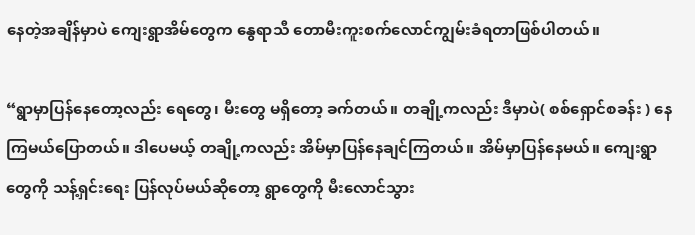နေတဲ့အချိန်မှာပဲ ကျေးရွာအိမ်တွေက နွေရာသီ တောမီးကူးစက်လောင်ကျွမ်းခံရတာဖြစ်ပါတယ်။

“ရွာမှာပြန်နေတော့လည်း ရေတွေ၊ မီးတွေ မရှိတော့ ခက်တယ်။ တချို့ကလည်း ဒီမှာပဲ( စစ်ရှောင်စခန်း ) နေကြမယ်ပြောတယ်။ ဒါပေမယ့် တချို့ကလည်း အိမ်မှာပြန်နေချင်ကြတယ်။ အိမ်မှာပြန်နေမယ်။ ကျေးရွာတွေကို သန့်ရှင်းရေး ပြန်လုပ်မယ်ဆိုတော့ ရွာတွေကို မီးလောင်သွား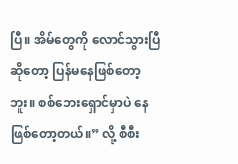ပြီ။ အိမ်တွေကို လောင်သွားပြီဆိုတော့ ပြန်မနေဖြစ်တော့ဘူး။ စစ်ဘေးရှောင်မှာပဲ နေဖြစ်တော့တယ်။” လို့ စီစီး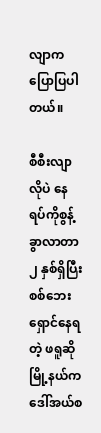လျာက ပြောပြပါတယ်။

စီစီးလျာလိုပဲ နေရပ်ကိုစွန့်ခွာလာတာ ၂ နှစ်ရှိပြီး စစ်ဘေးရှောင်နေရတဲ့ ဖရူဆိုမြို့နယ်က ဒေါ်အယ်စ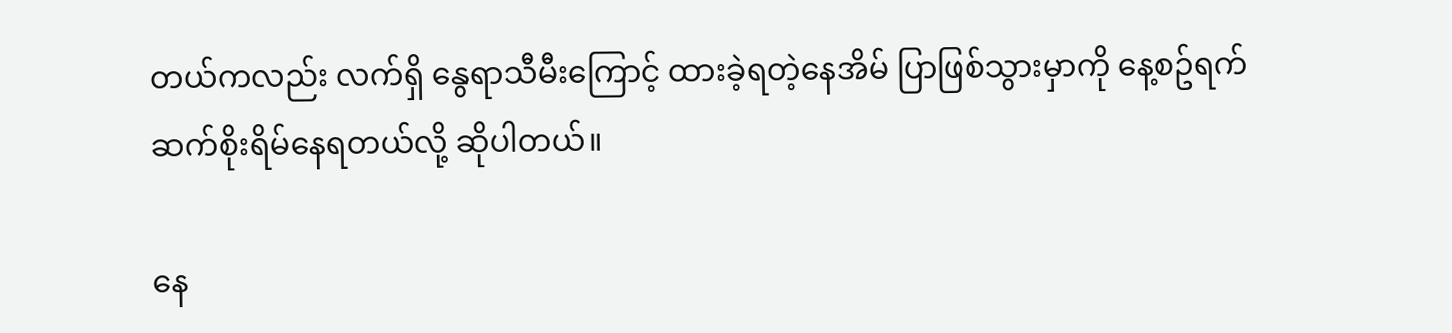တယ်ကလည်း လက်ရှိ နွေရာသီမီးကြောင့် ထားခဲ့ရတဲ့နေအိမ် ပြာဖြစ်သွားမှာကို နေ့စဥ်ရက်ဆက်စိုးရိမ်နေရတယ်လို့ ဆိုပါတယ်။

နေ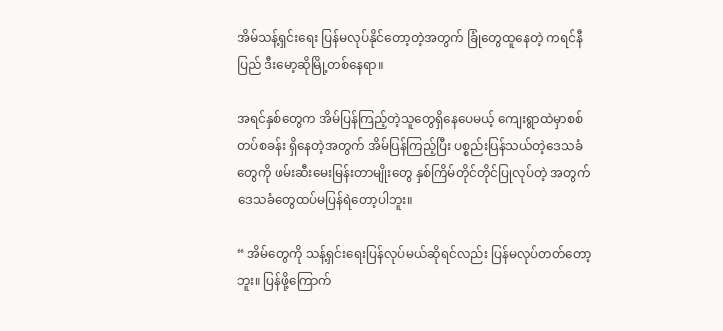အိမ်သန့်ရှင်းရေး ပြန်မလုပ်နိုင်တော့တဲ့အတွက် ခြုံတွေထူနေတဲ့ ကရင်နီပြည် ဒီးမော့ဆိုမြို့တစ်နေရာ။

အရင်နှစ်တွေက အိမ်ပြန်ကြည့်တဲ့သူတွေရှိနေပေမယ့် ကျေးရွာထဲမှာစစ်တပ်စခန်း ရှိနေတဲ့အတွက် အိမ်ပြန်ကြည့်ပြီး ပစ္စည်းပြန်သယ်တဲ့ဒေသခံတွေကို ဖမ်းဆီးမေးမြန်းတာမျိုးတွေ နှစ်ကြိမ်တိုင်တိုင်ပြုလုပ်တဲ့ အတွက် ဒေသခံတွေထပ်မပြန်ရဲတော့ပါဘူး။

“ အိမ်တွေကို သန့်ရှင်းရေးပြန်လုပ်မယ်ဆိုရင်လည်း ပြန်မလုပ်တတ်တော့ဘူး။ ပြန်ဖို့ကြောက်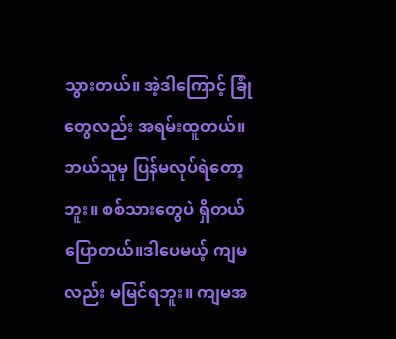သွားတယ်။ အဲ့ဒါကြောင့် ခြုံတွေလည်း အရမ်းထူတယ်။ ဘယ်သူမှ ပြန်မလုပ်ရဲတော့ဘူး။ စစ်သားတွေပဲ ရှိတယ်ပြောတယ်။ဒါပေမယ့် ကျမလည်း မမြင်ရဘူး။ ကျမအ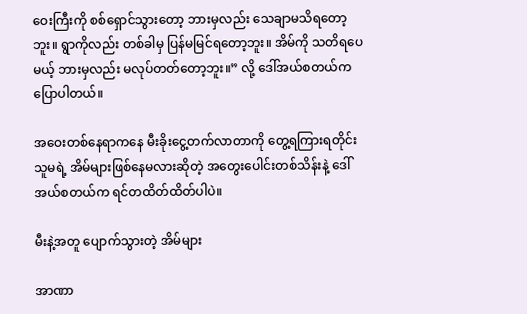ဝေးကြီးကို စစ်ရှောင်သွားတော့ ဘားမှလည်း သေချာမသိရတော့ဘူး။ ရွာကိုလည်း တစ်ခါမှ ပြန်မမြင်ရတော့ဘူး။ အိမ်ကို သတိရပေမယ့် ဘားမှလည်း မလုပ်တတ်တော့ဘူး။” လို့ ဒေါ်အယ်စတယ်က ပြောပါတယ်။

အဝေးတစ်နေရာကနေ မီးခိုးငွေ့တက်လာတာကို တွေ့ရကြားရတိုင်း သူမရဲ့ အိမ်များဖြစ်နေမလားဆိုတဲ့ အတွေးပေါင်းတစ်သိန်းနဲ့ ဒေါ်အယ်စတယ်က ရင်တထိတ်ထိတ်ပါပဲ။

မီးနဲ့အတူ ပျောက်သွားတဲ့ အိမ်များ

အာဏာ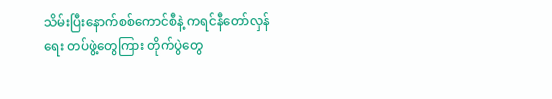သိမ်းပြီးနောက်စစ်ကောင်စီနဲ့ ကရင်နီတော်လှန်ရေး တပ်ဖွဲ့တွေကြား တိုက်ပွဲတွေ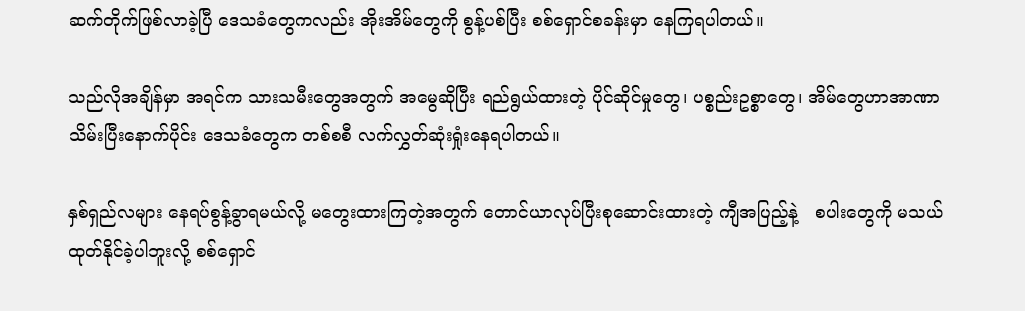ဆက်တိုက်ဖြစ်လာခဲ့ပြီ ဒေသခံတွေကလည်း အိုးအိမ်တွေကို စွန့်ပစ်ပြီး စစ်ရှောင်စခန်းမှာ နေကြရပါတယ်။

သည်လိုအချိန်မှာ အရင်က သားသမီးတွေအတွက် အမွေဆိုပြီး ရည်ရွယ်ထားတဲ့ ပိုင်ဆိုင်မှုတွေ၊ ပစ္စည်းဥစ္စာတွေ၊ အိမ်တွေဟာအာဏာသိမ်းပြီးနောက်ပိုင်း ဒေသခံတွေက တစ်စစီ လက်လွှတ်ဆုံးရှုံးနေရပါတယ်။

နှစ်ရှည်လများ နေရပ်စွန့်ခွာရမယ်လို့ မတွေးထားကြတဲ့အတွက် တောင်ယာလုပ်ပြီးစုဆောင်းထားတဲ့ ကျီအပြည့်နဲ့   စပါးတွေကို မသယ်ထုတ်နိုင်ခဲ့ပါဘူးလို့ စစ်ရှောင်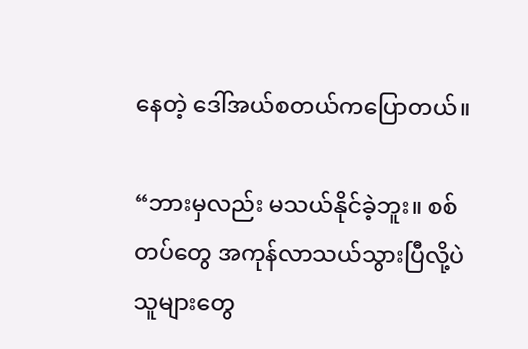နေတဲ့ ဒေါ်အယ်စတယ်ကပြောတယ်။

“ဘားမှလည်း မသယ်နိုင်ခဲ့ဘူး။ စစ်တပ်တွေ အကုန်လာသယ်သွားပြီလို့ပဲ သူများတွေ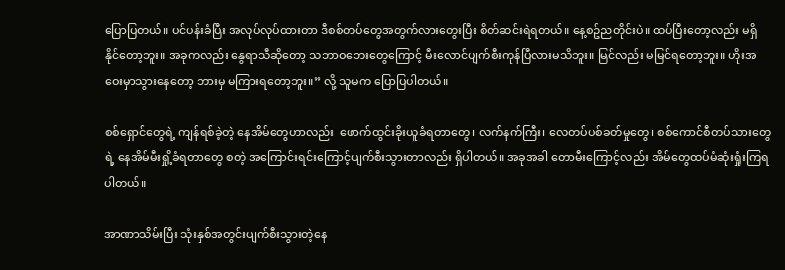ပြောပြတယ်။ ပင်ပန်းခံပြီး အလုပ်လုပ်ထားတာ ဒီစစ်တပ်တွေအတွက်လားတွေးပြီး စိတ်ဆင်းရဲရတယ်။ နေ့စဥ်ညတိုင်းပဲ။ ထပ်ပြီးတော့လည်း မရှိနိုင်တော့ဘူး။ အခုကလည်း နွေရာသီဆိုတော့ ‌သဘာဝဘေးတွေကြောင့် မီးလောင်ပျက်စီးကုန်ပြီလားမသိဘူး။ မြင်လည်း မမြင်ရတော့ဘူး။ ဟိုးအဝေးမှာသွားနေတော့ ဘားမှ မကြားရတော့ဘူး။” လို့ သူမက ပြောပြပါတယ်။

စစ်ရှောင်တွေရဲ့ ကျန်ရစ်ခဲ့တဲ့ နေအိမ်တွေဟာလည်း  ဖောက်ထွင်းခိုးယူခံရတာတွေ၊ လက်နက်ကြီး၊ လေတပ်ပစ်ခတ်မှုတွေ၊ စစ်ကောင်စီတပ်သားတွေရဲ့ နေအိမ်မီးရှို့ခံရတာတွေ စတဲ့ အကြောင်းရင်းကြောင့်ပျက်စီးသွားတာလည်း ရှိပါတယ်။ အခုအခါ တောမီးကြောင့်လည်း အိမ်တွေထပ်မံဆုံးရှုံးကြရပါတယ်။

အာဏာသိမ်းပြီး သုံးနှစ်အတွင်းပျက်စီးသွားတဲ့နေ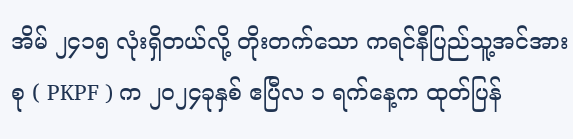အိမ် ၂၄၁၅ လုံးရှိတယ်လို့ တိုးတက်သော ကရင်နီပြည်သူ့အင်အားစု ( PKPF ) က ၂၀၂၄ခုနှစ် ဧပြီလ ၁ ရက်နေ့က ထုတ်ပြန်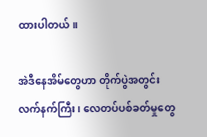ထားပါတယ်။

အဲဒီနေအိမ်တွေဟာ တိုက်ပွဲအတွင်း လက်နက်ကြီး၊ လေတပ်ပစ်ခတ်မှုတွေ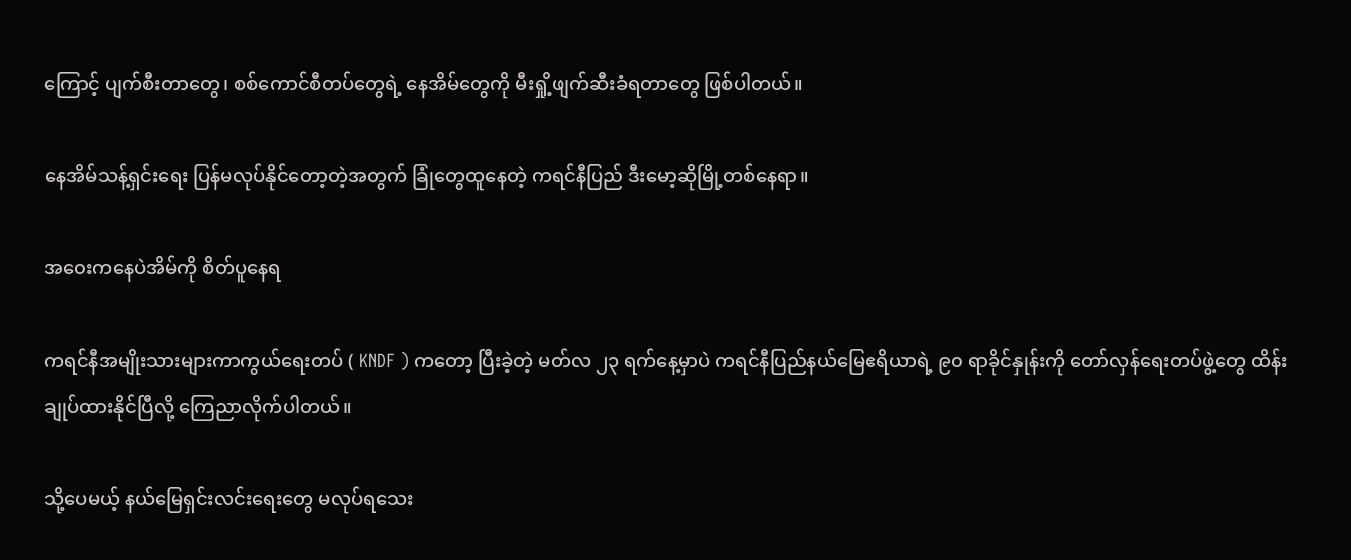ကြောင့် ပျက်စီးတာတွေ၊ စစ်ကောင်စီတပ်တွေရဲ့ နေအိမ်တွေကို မီးရှို့ဖျက်ဆီးခံရတာတွေ ဖြစ်ပါတယ်။

နေအိမ်သန့်ရှင်းရေး ပြန်မလုပ်နိုင်တော့တဲ့အတွက် ခြုံတွေထူနေတဲ့ ကရင်နီပြည် ဒီးမော့ဆိုမြို့တစ်နေရာ။

အ၀ေးကနေပဲအိမ်ကို စိတ်ပူနေရ

ကရင်နီအမျိုးသားများကာကွယ်ရေးတပ် ( KNDF ) ကတော့ ပြီးခဲ့တဲ့ မတ်လ ၂၃ ရက်နေ့မှာပဲ ကရင်နီပြည်နယ်မြေဧရိယာရဲ့ ၉၀ ရာခိုင်နှုန်းကို တော်လှန်ရေးတပ်ဖွဲ့တွေ ထိန်းချုပ်ထားနိုင်ပြီလို့ ကြေညာလိုက်ပါတယ်။

သို့ပေမယ့် နယ်မြေရှင်းလင်းရေးတွေ မလုပ်ရသေး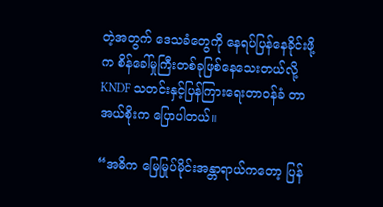တဲ့အတွက် ဒေသခံတွေကို နေရပ်ပြန်နေခိုင်းဖို့က စိန်ခေါ်မှုကြီးတစ်ခုဖြစ်နေသေးတယ်လို့ KNDF သတင်းနှင့်ပြန်ကြားရေးတာဝန်ခံ တာအယ်စိုးက ပြောပါတယ်။

“အဓိက မြေမြုပ်မိုင်းအန္တာရာယ်ကတော့ ပြန်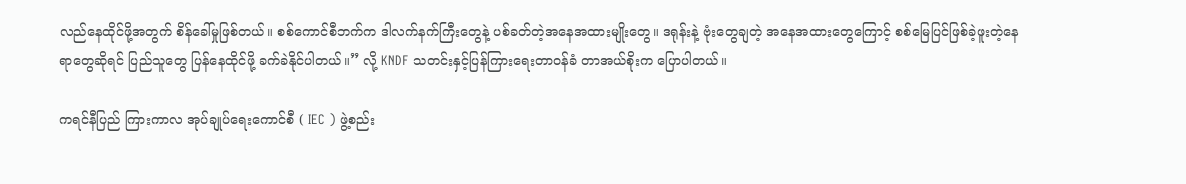လည်နေထိုင်ဖို့အတွက် စိန်ခေါ်မှုဖြစ်တယ်။ စစ်ကောင်စီဘက်က ဒါလက်နက်ကြီးတွေနဲ့ ပစ်ခတ်တဲ့အနေအထားမျိုးတွေ။ ဒရုန်းနဲ့ ဗုံးတွေချတဲ့ အနေအထားတွေကြောင့် စစ်မြေပြင်ဖြစ်ခဲ့ဖူးတဲ့နေရာတွေဆိုရင် ပြည်သူတွေ ပြန်နေထိုင်ဖို့ ခက်ခဲနိုင်ပါတယ်။” လို့ KNDF သတင်းနှင့်ပြန်ကြားရေးတာဝန်ခံ တာအယ်စိုးက ပြောပါတယ်။

ကရင်နီပြည် ကြားကာလ အုပ်ချုပ်ရေးကောင်စီ ( IEC ) ဖွဲ့စည်း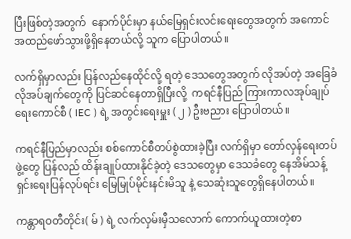ပြီးဖြစ်တဲ့အတွက်  နောက်ပိုင်းမှာ နယ်မြေရှင်းလင်းရေးတွေအတွက် အကောင်အထည်ဖော်သွားဖို့ရှိနေတယ်လို့ သူက ပြောပါတယ်။

လက်ရှိမှာလည်း ပြန်လည်နေထိုင်လို့ ရတဲ့ ဒေသတွေအတွက် လိုအပ်တဲ့ အခြေခံလိုအပ်ချက်တွေကို ပြင်ဆင်နေတာရှိပြီးလို့  ကရင်နီပြည် ကြားကာလအုပ်ချုပ်ရေးကောင်စီ ( IEC ) ရဲ့ အတွင်းရေးမှူး ( ၂ ) ဦးဗညား ပြောပါတယ်။

ကရင်နီပြည်မှာလည်း စစ်ကောင်စီတပ်စွဲထားခဲ့ပြီး လက်ရှိမှာ တော်လှန်ရေးတပ်ဖွဲ့တွေ ပြန်လည် ထိန်းချုပ်ထားနိုင်ခဲ့တဲ့ ဒေသတွေမှာ ဒေသခံတွေ နေအိမ်သန့်ရှင်းရေးပြန်လုပ်ရင်း မြေမြုပ်မိုင်းနင်းမိသူ နဲ့ သေဆုံးသူတွေရှိနေပါတယ်။

ကန္တာရဝတီတိုင်း( မ် ) ရဲ့ လက်လှမ်းမှီသလောက် ကောက်ယူထားတဲ့စာ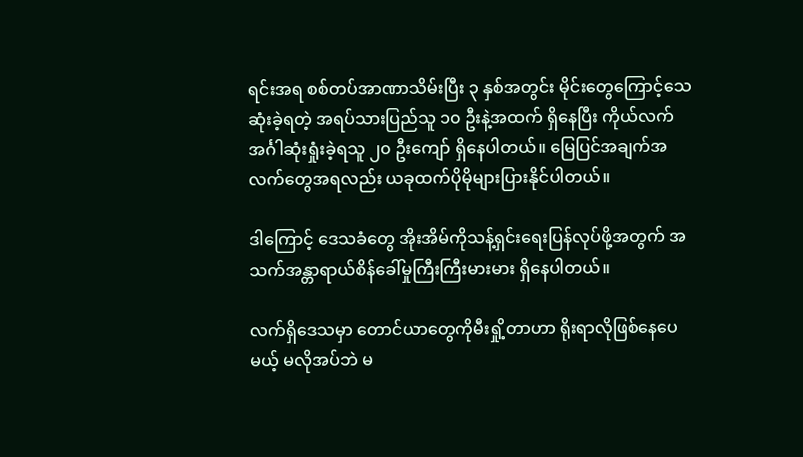ရင်းအရ စစ်တပ်အာဏာသိမ်းပြီး ၃ နှစ်အတွင်း မိုင်းတွေကြောင့်သေဆုံးခဲ့ရတဲ့ အရပ်သားပြည်သူ ၁၀ ဦးနဲ့အထက် ရှိနေပြီး ကိုယ်လက်အင်္ဂါဆုံးရှုံးခဲ့ရသူ ၂၀ ဦးကျော် ရှိနေပါတယ်။ မြေပြင်အချက်အလက်တွေအရလည်း ယခုထက်ပိုမိုများပြားနိုင်ပါတယ်။

ဒါကြောင့် ဒေသခံတွေ အိုးအိမ်ကိုသန့်ရှင်းရေးပြန်လုပ်ဖို့အတွက် အသက်အန္တာရာယ်စိန်ခေါ်မှုကြီးကြီးမားမား ရှိနေပါတယ်။

လက်ရှိဒေသမှာ တောင်ယာတွေကိုမီးရှို့တာဟာ ရိုးရာလိုဖြစ်နေပေမယ့် မလိုအပ်ဘဲ မ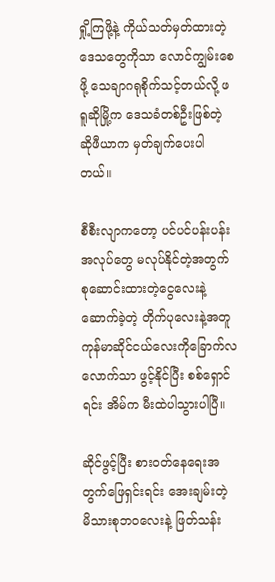ရှို့ကြဖို့နဲ့ ကိုယ်သတ်မှတ်ထားတဲ့ ဒေသတွေကိုသာ လောင်ကျွမ်းစေဖို့ သေချာဂရုစိုက်သင့်တယ်လို့ ဖရူဆိုမြို့က ဒေသခံတစ်ဦးဖြစ်တဲ့ ဆိုဖီယာက မှတ်ချက်ပေးပါတယ်။

စီစီးလျာကတော့ ပင်ပင်ပန်းပန်းအလုပ်တွေ မလုပ်နိုင်တဲ့အတွက် စုဆောင်းထားတဲ့ငွေလေးနဲ့ ဆောက်ခဲ့တဲ့ တိုက်ပုလေးနဲ့အတူ ကုန်မာဆိုင်ငယ်လေးကိုခြောက်လလောက်သာ ဖွင့်နိုင်ပြီး စစ်ရှောင်ရင်း အိမ်က မီးထဲပါသွားပါပြီ။

ဆိုင်ဖွင့်ပြီး စားဝတ်နေရေးအတွက်ဖြေရှင်းရင်း အေးချမ်းတဲ့ မိသားစုဘဝလေးနဲ့ ဖြတ်သန်း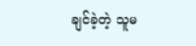ချင်ခဲ့တဲ့ သူမ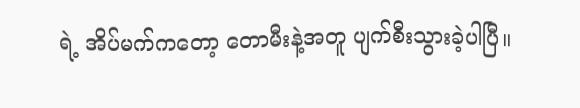ရဲ့ အိပ်မက်ကတော့ တောမီးနဲ့အတူ ပျက်စီးသွားခဲ့ပါပြီ။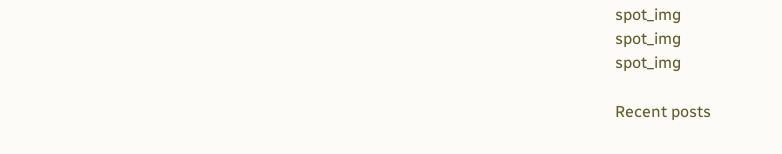spot_img
spot_img
spot_img

Recent posts